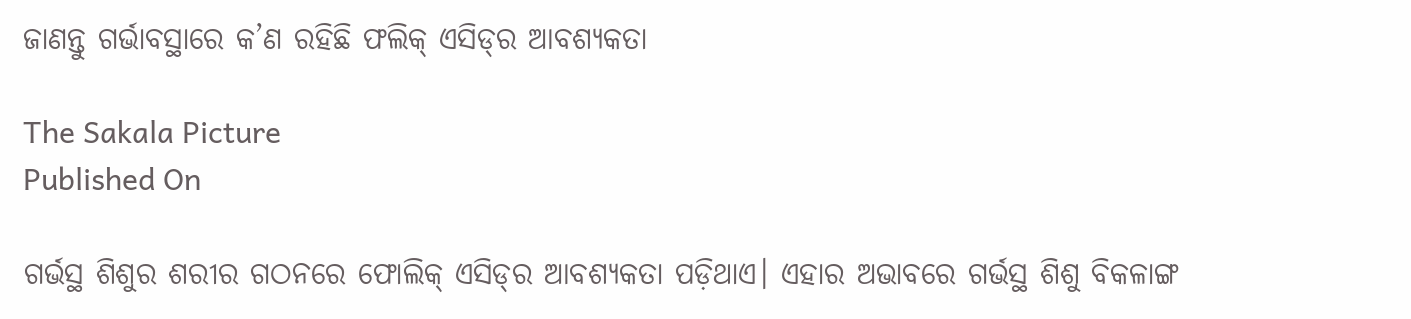ଜାଣନ୍ତୁ ଗର୍ଭାବସ୍ଥାରେ କ’ଣ ରହିଛି ଫଲିକ୍‌ ଏସିଡ୍‌ର ଆବଶ୍ୟକତା

The Sakala Picture
Published On

ଗର୍ଭସ୍ଥ ଶିଶୁର ଶରୀର ଗଠନରେ ଫୋଲିକ୍‌ ଏସିଡ୍‌ର ଆବଶ୍ୟକତା ପଡ଼ିଥାଏ। ଏହାର ଅଭାବରେ ଗର୍ଭସ୍ଥ ଶିଶୁ ବିକଳାଙ୍ଗ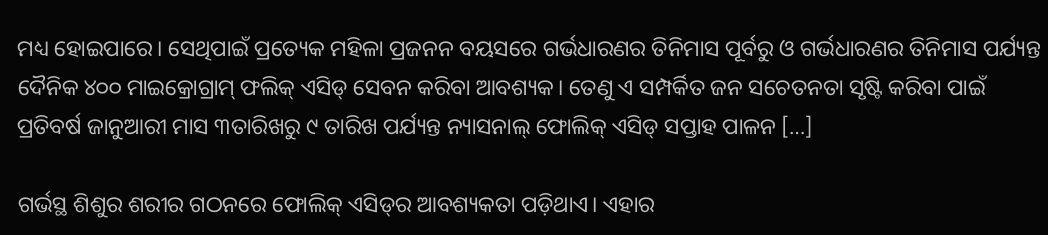ମଧ୍ୟ ହୋଇପାରେ। ସେଥିପାଇଁ ପ୍ରତ୍ୟେକ ମହିଳା ପ୍ରଜନନ ବୟସରେ ଗର୍ଭଧାରଣର ତିନିମାସ ପୂର୍ବରୁ ଓ ଗର୍ଭଧାରଣର ତିନିମାସ ପର୍ଯ୍ୟନ୍ତ ଦୈନିକ ୪୦୦ ମାଇକ୍ରୋଗ୍ରାମ୍‌ ଫଲିକ୍‌ ଏସିଡ୍‌ ସେବନ କରିବା ଆବଶ୍ୟକ। ତେଣୁ ଏ ସମ୍ପର୍କିତ ଜନ ସଚେତନତା ସୃଷ୍ଟି କରିବା ପାଇଁ ପ୍ରତିବର୍ଷ ଜାନୁଆରୀ ମାସ ୩ତାରିଖରୁ ୯ ତାରିଖ ପର୍ଯ୍ୟନ୍ତ ନ୍ୟାସନାଲ୍‌ ଫୋଲିକ୍‌ ଏସିଡ୍‌ ସପ୍ତାହ ପାଳନ […]

ଗର୍ଭସ୍ଥ ଶିଶୁର ଶରୀର ଗଠନରେ ଫୋଲିକ୍‌ ଏସିଡ୍‌ର ଆବଶ୍ୟକତା ପଡ଼ିଥାଏ। ଏହାର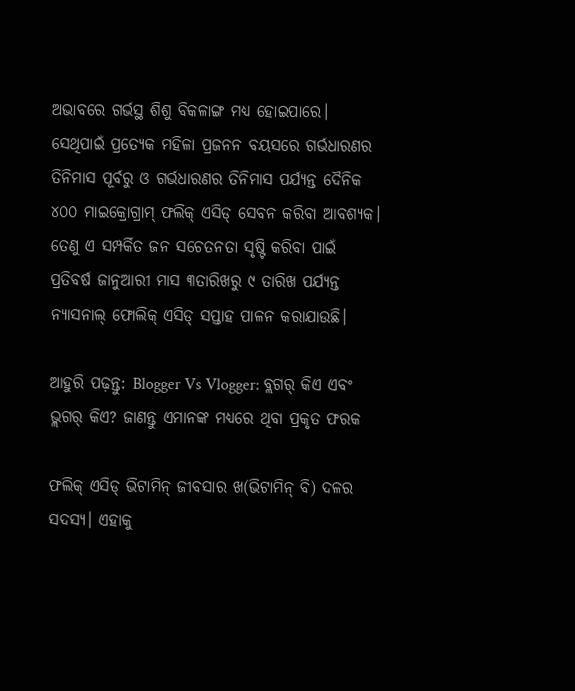ଅଭାବରେ ଗର୍ଭସ୍ଥ ଶିଶୁ ବିକଳାଙ୍ଗ ମଧ୍ୟ ହୋଇପାରେ। ସେଥିପାଇଁ ପ୍ରତ୍ୟେକ ମହିଳା ପ୍ରଜନନ ବୟସରେ ଗର୍ଭଧାରଣର ତିନିମାସ ପୂର୍ବରୁ ଓ ଗର୍ଭଧାରଣର ତିନିମାସ ପର୍ଯ୍ୟନ୍ତ ଦୈନିକ ୪୦୦ ମାଇକ୍ରୋଗ୍ରାମ୍‌ ଫଲିକ୍‌ ଏସିଡ୍‌ ସେବନ କରିବା ଆବଶ୍ୟକ। ତେଣୁ ଏ ସମ୍ପର୍କିତ ଜନ ସଚେତନତା ସୃଷ୍ଟି କରିବା ପାଇଁ ପ୍ରତିବର୍ଷ ଜାନୁଆରୀ ମାସ ୩ତାରିଖରୁ ୯ ତାରିଖ ପର୍ଯ୍ୟନ୍ତ ନ୍ୟାସନାଲ୍‌ ଫୋଲିକ୍‌ ଏସିଡ୍‌ ସପ୍ତାହ ପାଳନ କରାଯାଉଛି।

ଆହୁରି ପଢ଼ନ୍ତୁ: Blogger Vs Vlogger: ବ୍ଲଗର୍ କିଏ ଏବଂ ଭ୍ଲଗର୍ କିଏ? ଜାଣନ୍ତୁ ଏମାନଙ୍କ ମଧ୍ୟରେ ଥିବା ପ୍ରକୃତ ଫରକ

ଫଲିକ୍‌ ଏସିଡ୍‌ ଭିଟାମିନ୍ ଜୀବସାର ଖ(ଭିଟାମିନ୍ ବି) ଦଳର ସଦସ୍ୟ। ଏହାକୁ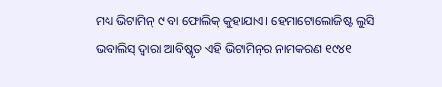ମଧ୍ୟ ଭିଟାମିନ୍ ୯ ବା ଫୋଲିକ୍‌ କୁହାଯାଏ। ହେମାଟୋଲୋଜିଷ୍ଟ ଲୁସି ଭବାଲିସ୍‌ ଦ୍ବାରା ଆବିଷ୍କୃତ ଏହି ଭିଟାମିନ୍‌ର ନାମକରଣ ୧୯୪୧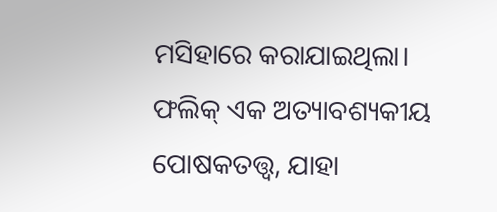ମସିହାରେ କରାଯାଇଥିଲା। ଫଲିକ୍‌ ଏକ ଅତ୍ୟାବଶ୍ୟକୀୟ ପୋଷକତତ୍ତ୍ବ, ଯାହା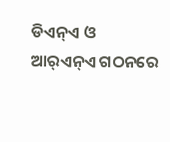ଡିଏନ୍‌ଏ ଓ ଆର୍‌ଏନ୍‌ଏ ଗଠନରେ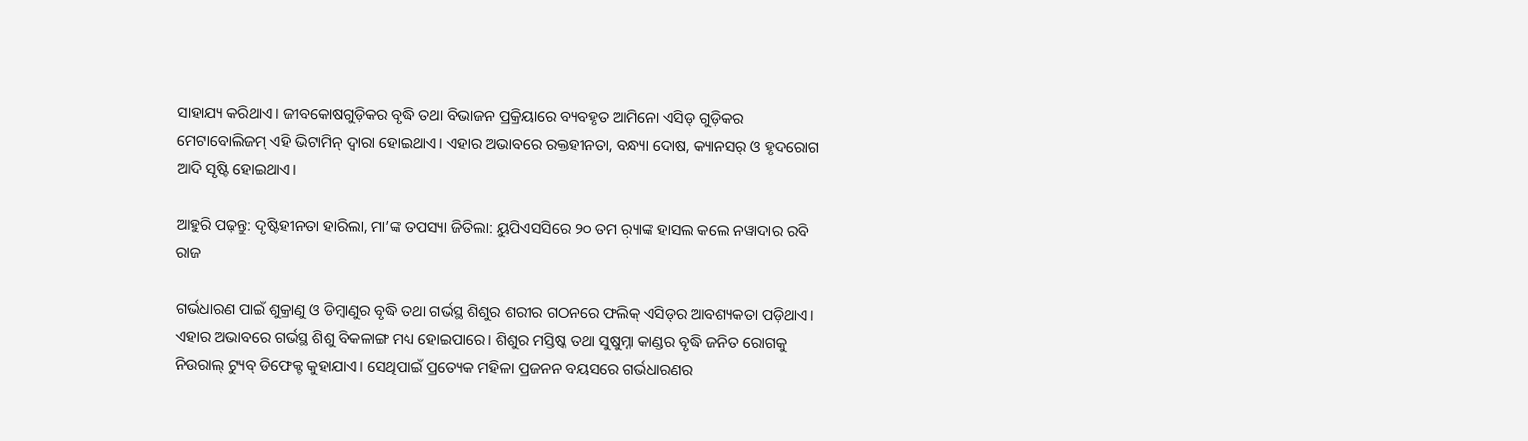ସାହାଯ୍ୟ କରିଥାଏ। ଜୀବକୋଷଗୁଡ଼ିକର ବୃଦ୍ଧି ତଥା ବିଭାଜନ ପ୍ରକ୍ରିୟାରେ ବ୍ୟବହୃତ ଆମିନୋ ଏସିଡ୍‌ ଗୁଡ଼ିକର ମେଟାବୋଲିଜମ୍‌ ଏହି ଭିଟାମିନ୍‌ ଦ୍ବାରା ହୋଇଥାଏ। ଏହାର ଅଭାବରେ ରକ୍ତହୀନତା, ବନ୍ଧ୍ୟା ଦୋଷ, କ୍ୟାନସର୍‌ ଓ ହୃଦରୋଗ ଆଦି ସୃଷ୍ଟି ହୋଇଥାଏ।

ଆହୁରି ପଢ଼ନ୍ତୁ: ଦୃଷ୍ଟିହୀନତା ହାରିଲା, ମା’ଙ୍କ ତପସ୍ୟା ଜିତିଲା: ୟୁପିଏସସିରେ ୨୦ ତମ ର଼୍ୟାଙ୍କ ହାସଲ କଲେ ନୱାଦାର ରବି ରାଜ

ଗର୍ଭଧାରଣ ପାଇଁ ଶୁକ୍ରାଣୁ ଓ ଡିମ୍ବାଣୁର ବୃଦ୍ଧି ତଥା ଗର୍ଭସ୍ଥ ଶିଶୁର ଶରୀର ଗଠନରେ ଫଲିକ୍‌ ଏସିଡ୍‌ର ଆବଶ୍ୟକତା ପଡ଼ିଥାଏ। ଏହାର ଅଭାବରେ ଗର୍ଭସ୍ଥ ଶିଶୁ ବିକଳାଙ୍ଗ ମଧ୍ୟ ହୋଇପାରେ। ଶିଶୁର ମସ୍ତିଷ୍କ ତଥା ସୁଷୁମ୍ନା କାଣ୍ଡର ବୃଦ୍ଧି ଜନିତ ରୋଗକୁ ନିଉରାଲ୍‌ ଟ୍ୟୁବ୍‌ ଡିଫେକ୍ଟ କୁହାଯାଏ। ସେଥିପାଇଁ ପ୍ରତ୍ୟେକ ମହିଳା ପ୍ରଜନନ ବୟସରେ ଗର୍ଭଧାରଣର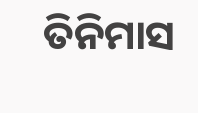ତିନିମାସ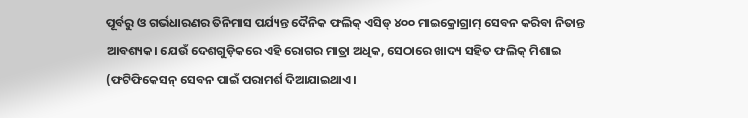ପୂର୍ବରୁ ଓ ଗର୍ଭଧାରଣର ତିନିମାସ ପର୍ଯ୍ୟନ୍ତ ଦୈନିକ ଫଲିକ୍‌ ଏସିଡ୍‌ ୪୦୦ ମାଇକ୍ରୋଗ୍ରାମ୍‌ ସେବନ କରିବା ନିତାନ୍ତ ଆବଶ୍ୟକ। ଯେଉଁ ଦେଶଗୁଡ଼ିକରେ ଏହି ରୋଗର ମାତ୍ରା ଅଧିକ, ସେଠାରେ ଖାଦ୍ୟ ସହିତ ଫଲିକ୍ ମିଶାଇ (ଫଟିଫିକେସନ୍‌ ସେବନ ପାଇଁ ପରାମର୍ଶ ଦିଆଯାଇଥାଏ।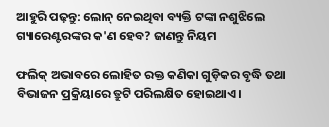ଆହୁରି ପଢ଼ନ୍ତୁ: ଲୋନ୍ ନେଇଥିବା ବ୍ୟକ୍ତି ଟଙ୍କା ନଶୁଝିଲେ ଗ୍ୟାରେଣ୍ଟରଙ୍କର କ'ଣ ହେବ? ଜାଣନ୍ତୁ ନିୟମ

ଫଲିକ୍‌ ଅଭାବରେ ଲୋହିତ ରକ୍ତ କଣିକା ଗୁଡ଼ିକର ବୃଦ୍ଧି ତଥା ବିଭାଜନ ପ୍ରକ୍ରିୟାରେ ତ୍ରୁଟି ପରିଲକ୍ଷିତ ହୋଇଥାଏ।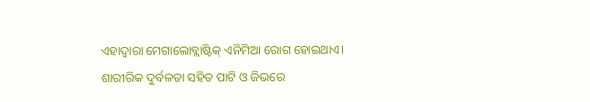ଏହାଦ୍ବାରା ମେଗାଲୋବ୍ଲାଷ୍ଟିକ୍‌ ଏନିମିଆ ରୋଗ ହୋଇଥାଏ। ଶାରୀରିକ ଦୁର୍ବଳତା ସହିତ ପାଟି ଓ ଜିଭରେ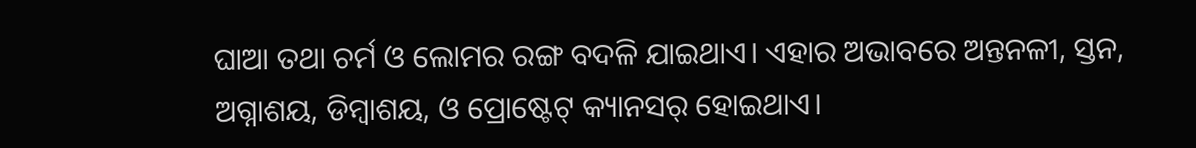ଘାଆ ତଥା ଚର୍ମ ଓ ଲୋମର ରଙ୍ଗ ବଦଳି ଯାଇଥାଏ। ଏହାର ଅଭାବରେ ଅନ୍ତନଳୀ, ସ୍ତନ, ଅଗ୍ନାଶୟ, ଡିମ୍ବାଶୟ, ଓ ପ୍ରୋଷ୍ଟେଟ୍‌ କ୍ୟାନସର୍‌ ହୋଇଥାଏ।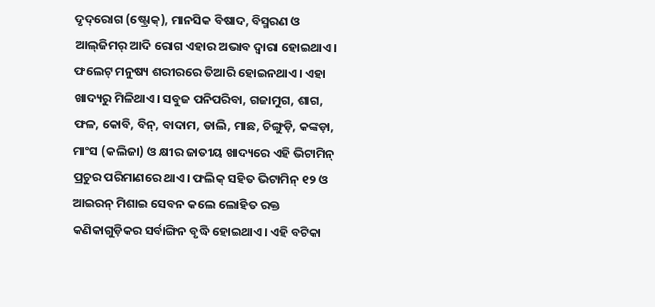ଦୃଦ୍‌ରୋଗ (ଷ୍ଟ୍ରୋକ୍‌), ମାନସିକ ବିଷାଦ, ବିସ୍ମରଣ ଓ ଆଲ୍‌ଜିମର୍‌ ଆଦି ରୋଗ ଏହାର ଅଭାବ ଦ୍ବାରା ହୋଇଥାଏ। ଫଲେଟ୍‌ ମନୁଷ୍ୟ ଶରୀରରେ ତିଆରି ହୋଇନଥାଏ। ଏହା ଖାଦ୍ୟରୁ ମିଳିଥାଏ। ସବୁଜ ପନିପରିବା, ଗଜାମୁଗ, ଶାଗ, ଫଳ, କୋବି, ବିନ୍‌, ବାଦାମ, ଡାଲି, ମାଛ, ଚିଙ୍ଗୁଡ଼ି, କଙ୍କଡ଼ା, ମାଂସ (କଲିଜା) ଓ କ୍ଷୀର ଜାତୀୟ ଖାଦ୍ୟରେ ଏହି ଭିଟାମିନ୍‌ ପ୍ରଚୁର ପରିମାଣରେ ଥାଏ। ଫଲିକ୍‌ ସହିତ ଭିଟାମିନ୍‌ ୧୨ ଓ ଆଇରନ୍‌ ମିଶାଇ ସେବନ କଲେ ଲୋହିତ ରକ୍ତ କଣିକାଗୁଡ଼ିକର ସର୍ବାଙ୍ଗିନ ବୃଦ୍ଧି ହୋଇଥାଏ। ଏହି ବଟିକା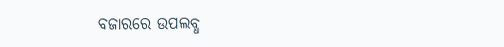ବଜାରରେ ଉପଲବ୍ଧ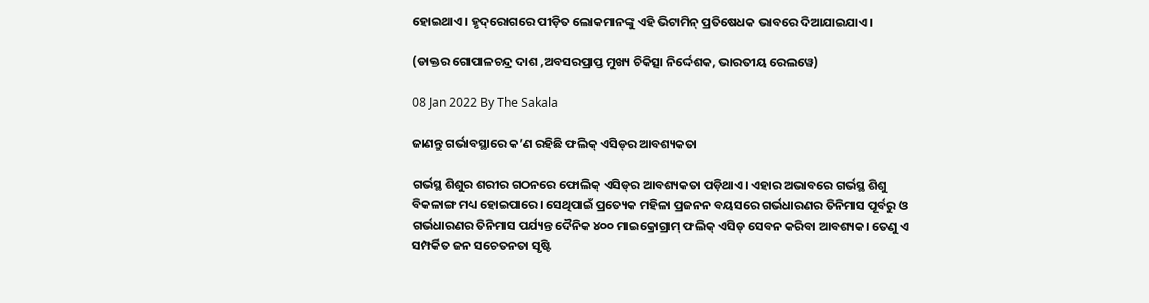ହୋଇଥାଏ। ହୃଦ୍‌ରୋଗରେ ପୀଡ଼ିତ ଲୋକମାନଙ୍କୁ ଏହି ଭିଟାମିନ୍‌ ପ୍ରତିଷେଧକ ଭାବରେ ଦିଆଯାଇଯାଏ।

(ଡାକ୍ତର ଗୋପାଳଚନ୍ଦ୍ର ଦାଶ ,ଅବସରପ୍ରାପ୍ତ ମୁଖ୍ୟ ଚିକିତ୍ସା ନିର୍ଦ୍ଦେଶକ, ଭାରତୀୟ ରେଲୱେ)

08 Jan 2022 By The Sakala

ଜାଣନ୍ତୁ ଗର୍ଭାବସ୍ଥାରେ କ’ଣ ରହିଛି ଫଲିକ୍‌ ଏସିଡ୍‌ର ଆବଶ୍ୟକତା

ଗର୍ଭସ୍ଥ ଶିଶୁର ଶରୀର ଗଠନରେ ଫୋଲିକ୍‌ ଏସିଡ୍‌ର ଆବଶ୍ୟକତା ପଡ଼ିଥାଏ। ଏହାର ଅଭାବରେ ଗର୍ଭସ୍ଥ ଶିଶୁ ବିକଳାଙ୍ଗ ମଧ୍ୟ ହୋଇପାରେ। ସେଥିପାଇଁ ପ୍ରତ୍ୟେକ ମହିଳା ପ୍ରଜନନ ବୟସରେ ଗର୍ଭଧାରଣର ତିନିମାସ ପୂର୍ବରୁ ଓ ଗର୍ଭଧାରଣର ତିନିମାସ ପର୍ଯ୍ୟନ୍ତ ଦୈନିକ ୪୦୦ ମାଇକ୍ରୋଗ୍ରାମ୍‌ ଫଲିକ୍‌ ଏସିଡ୍‌ ସେବନ କରିବା ଆବଶ୍ୟକ। ତେଣୁ ଏ ସମ୍ପର୍କିତ ଜନ ସଚେତନତା ସୃଷ୍ଟି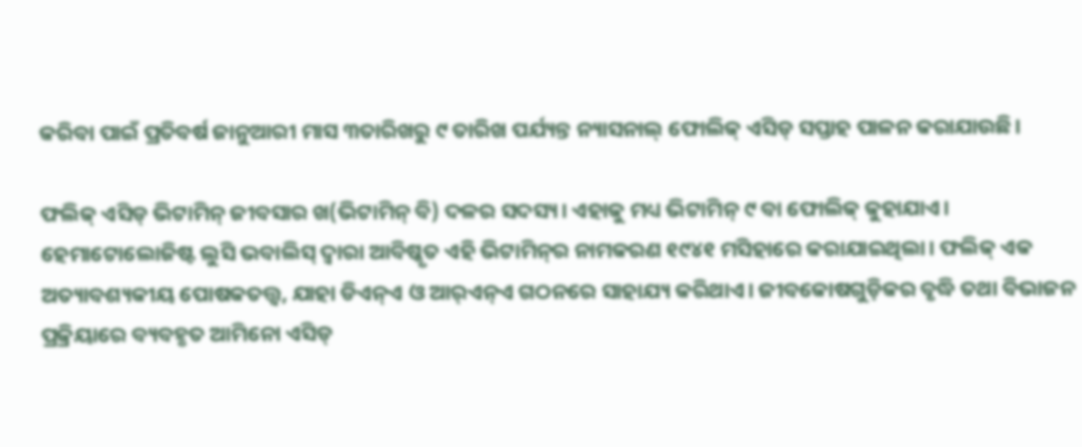କରିବା ପାଇଁ ପ୍ରତିବର୍ଷ ଜାନୁଆରୀ ମାସ ୩ତାରିଖରୁ ୯ ତାରିଖ ପର୍ଯ୍ୟନ୍ତ ନ୍ୟାସନାଲ୍‌ ଫୋଲିକ୍‌ ଏସିଡ୍‌ ସପ୍ତାହ ପାଳନ କରାଯାଉଛି।

ଫଲିକ୍‌ ଏସିଡ୍‌ ଭିଟାମିନ୍ ଜୀବସାର ଖ(ଭିଟାମିନ୍ ବି) ଦଳର ସଦସ୍ୟ। ଏହାକୁ ମଧ୍ୟ ଭିଟାମିନ୍ ୯ ବା ଫୋଲିକ୍‌ କୁହାଯାଏ। ହେମାଟୋଲୋଜିଷ୍ଟ ଲୁସି ଭବାଲିସ୍‌ ଦ୍ବାରା ଆବିଷ୍କୃତ ଏହି ଭିଟାମିନ୍‌ର ନାମକରଣ ୧୯୪୧ ମସିହାରେ କରାଯାଇଥିଲା। ଫଲିକ୍‌ ଏକ ଅତ୍ୟାବଶ୍ୟକୀୟ ପୋଷକତତ୍ତ୍ବ, ଯାହା ଡିଏନ୍‌ଏ ଓ ଆର୍‌ଏନ୍‌ଏ ଗଠନରେ ସାହାଯ୍ୟ କରିଥାଏ। ଜୀବକୋଷଗୁଡ଼ିକର ବୃଦ୍ଧି ତଥା ବିଭାଜନ ପ୍ରକ୍ରିୟାରେ ବ୍ୟବହୃତ ଆମିନୋ ଏସିଡ୍‌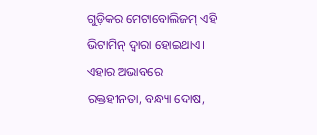ଗୁଡ଼ିକର ମେଟାବୋଲିଜମ୍‌ ଏହି ଭିଟାମିନ୍‌ ଦ୍ବାରା ହୋଇଥାଏ। ଏହାର ଅଭାବରେ ରକ୍ତହୀନତା, ବନ୍ଧ୍ୟା ଦୋଷ,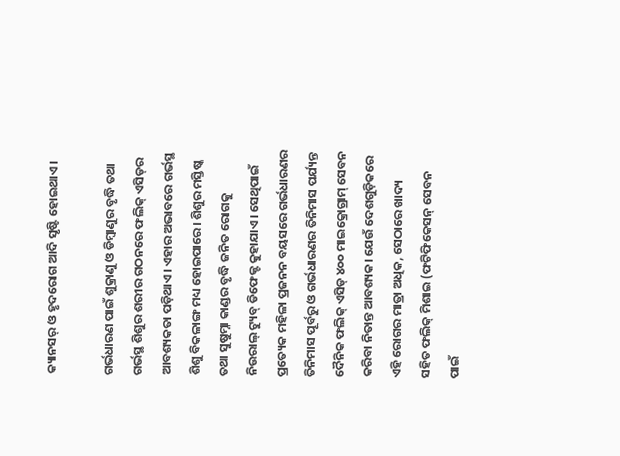କ୍ୟାନସର୍‌ ଓ ହୃଦରୋଗ ଆଦି ସୃଷ୍ଟି ହୋଇଥାଏ।

ଗର୍ଭଧାରଣ ପାଇଁ ଶୁକ୍ରାଣୁ ଓ ଡିମ୍ବାଣୁର ବୃଦ୍ଧି ତଥା ଗର୍ଭସ୍ଥ ଶିଶୁର ଶରୀର ଗଠନରେ ଫଲିକ୍‌ ଏସିଡ୍‌ର ଆବଶ୍ୟକତା ପଡ଼ିଥାଏ। ଏହାର ଅଭାବରେ ଗର୍ଭସ୍ଥ ଶିଶୁ ବିକଳାଙ୍ଗ ମଧ୍ୟ ହୋଇପାରେ। ଶିଶୁର ମସ୍ତିଷ୍କ ତଥା ସୁଷୁମ୍ନା କାଣ୍ଡର ବୃଦ୍ଧି ଜନିତ ରୋଗକୁ ନିଉରାଲ୍‌ ଟ୍ୟୁବ୍‌ ଡିଫେକ୍ଟ କୁହାଯାଏ। ସେଥିପାଇଁ ପ୍ରତ୍ୟେକ ମହିଳା ପ୍ରଜନନ ବୟସରେ ଗର୍ଭଧାରଣର ତିନିମାସ ପୂର୍ବରୁ ଓ ଗର୍ଭଧାରଣର ତିନିମାସ ପର୍ଯ୍ୟନ୍ତ ଦୈନିକ ଫଲିକ୍‌ ଏସିଡ୍‌ ୪୦୦ ମାଇକ୍ରୋଗ୍ରାମ୍‌ ସେବନ କରିବା ନିତାନ୍ତ ଆବଶ୍ୟକ। ଯେଉଁ ଦେଶଗୁଡ଼ିକରେ ଏହି ରୋଗର ମାତ୍ରା ଅଧିକ, ସେଠାରେ ଖାଦ୍ୟ ସହିତ ଫଲିକ୍ ମିଶାଇ (ଫଟିଫିକେସନ୍‌ ସେବନ ପାଇଁ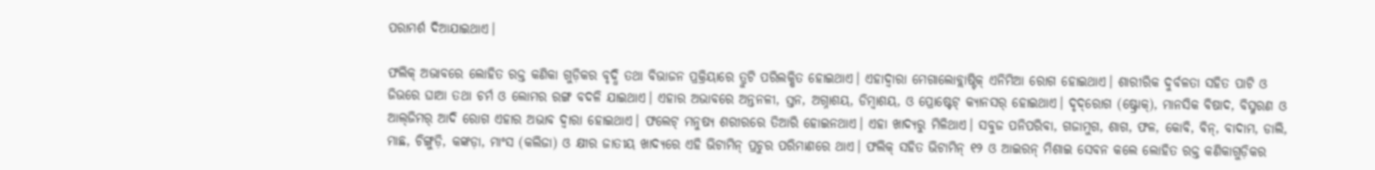ପରାମର୍ଶ ଦିଆଯାଇଥାଏ।

ଫଲିକ୍‌ ଅଭାବରେ ଲୋହିତ ରକ୍ତ କଣିକା ଗୁଡ଼ିକର ବୃଦ୍ଧି ତଥା ବିଭାଜନ ପ୍ରକ୍ରିୟାରେ ତ୍ରୁଟି ପରିଲକ୍ଷିତ ହୋଇଥାଏ। ଏହାଦ୍ବାରା ମେଗାଲୋବ୍ଲାଷ୍ଟିକ୍‌ ଏନିମିଆ ରୋଗ ହୋଇଥାଏ। ଶାରୀରିକ ଦୁର୍ବଳତା ସହିତ ପାଟି ଓ ଜିଭରେ ଘାଆ ତଥା ଚର୍ମ ଓ ଲୋମର ରଙ୍ଗ ବଦଳି ଯାଇଥାଏ। ଏହାର ଅଭାବରେ ଅନ୍ତନଳୀ, ସ୍ତନ, ଅଗ୍ନାଶୟ, ଡିମ୍ବାଶୟ, ଓ ପ୍ରୋଷ୍ଟେଟ୍‌ କ୍ୟାନସର୍‌ ହୋଇଥାଏ। ଦୃଦ୍‌ରୋଗ (ଷ୍ଟ୍ରୋକ୍‌), ମାନସିକ ବିଷାଦ, ବିସ୍ମରଣ ଓ ଆଲ୍‌ଜିମର୍‌ ଆଦି ରୋଗ ଏହାର ଅଭାବ ଦ୍ବାରା ହୋଇଥାଏ। ଫଲେଟ୍‌ ମନୁଷ୍ୟ ଶରୀରରେ ତିଆରି ହୋଇନଥାଏ। ଏହା ଖାଦ୍ୟରୁ ମିଳିଥାଏ। ସବୁଜ ପନିପରିବା, ଗଜାମୁଗ, ଶାଗ, ଫଳ, କୋବି, ବିନ୍‌, ବାଦାମ, ଡାଲି, ମାଛ, ଚିଙ୍ଗୁଡ଼ି, କଙ୍କଡ଼ା, ମାଂସ (କଲିଜା) ଓ କ୍ଷୀର ଜାତୀୟ ଖାଦ୍ୟରେ ଏହି ଭିଟାମିନ୍‌ ପ୍ରଚୁର ପରିମାଣରେ ଥାଏ। ଫଲିକ୍‌ ସହିତ ଭିଟାମିନ୍‌ ୧୨ ଓ ଆଇରନ୍‌ ମିଶାଇ ସେବନ କଲେ ଲୋହିତ ରକ୍ତ କଣିକାଗୁଡ଼ିକର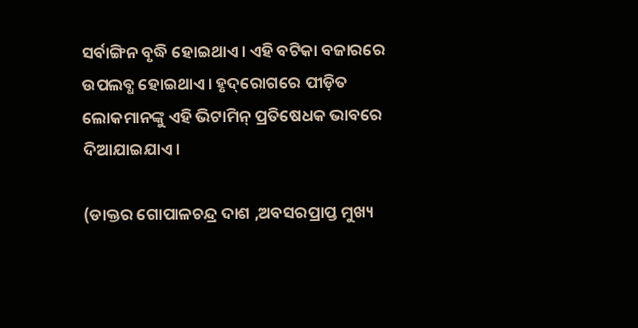ସର୍ବାଙ୍ଗିନ ବୃଦ୍ଧି ହୋଇଥାଏ। ଏହି ବଟିକା ବଜାରରେ ଉପଲବ୍ଧ ହୋଇଥାଏ। ହୃଦ୍‌ରୋଗରେ ପୀଡ଼ିତ ଲୋକମାନଙ୍କୁ ଏହି ଭିଟାମିନ୍‌ ପ୍ରତିଷେଧକ ଭାବରେ ଦିଆଯାଇଯାଏ।

(ଡାକ୍ତର ଗୋପାଳଚନ୍ଦ୍ର ଦାଶ ,ଅବସରପ୍ରାପ୍ତ ମୁଖ୍ୟ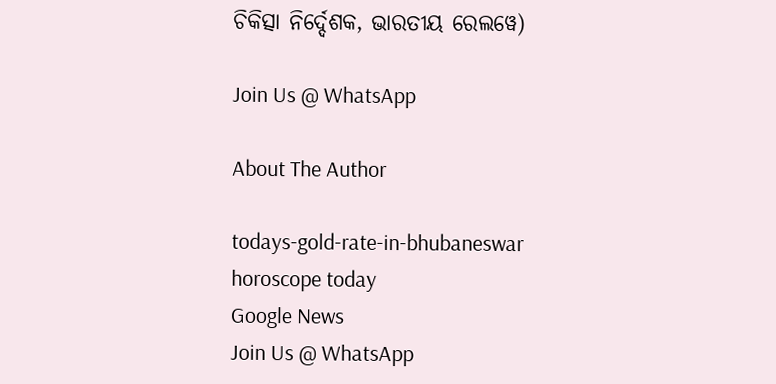ଚିକିତ୍ସା ନିର୍ଦ୍ଦେଶକ, ଭାରତୀୟ ରେଲୱେ)

Join Us @ WhatsApp

About The Author

todays-gold-rate-in-bhubaneswar
horoscope today
Google News
Join Us @ WhatsApp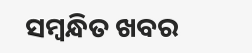ସମ୍ବନ୍ଧିତ ଖବର